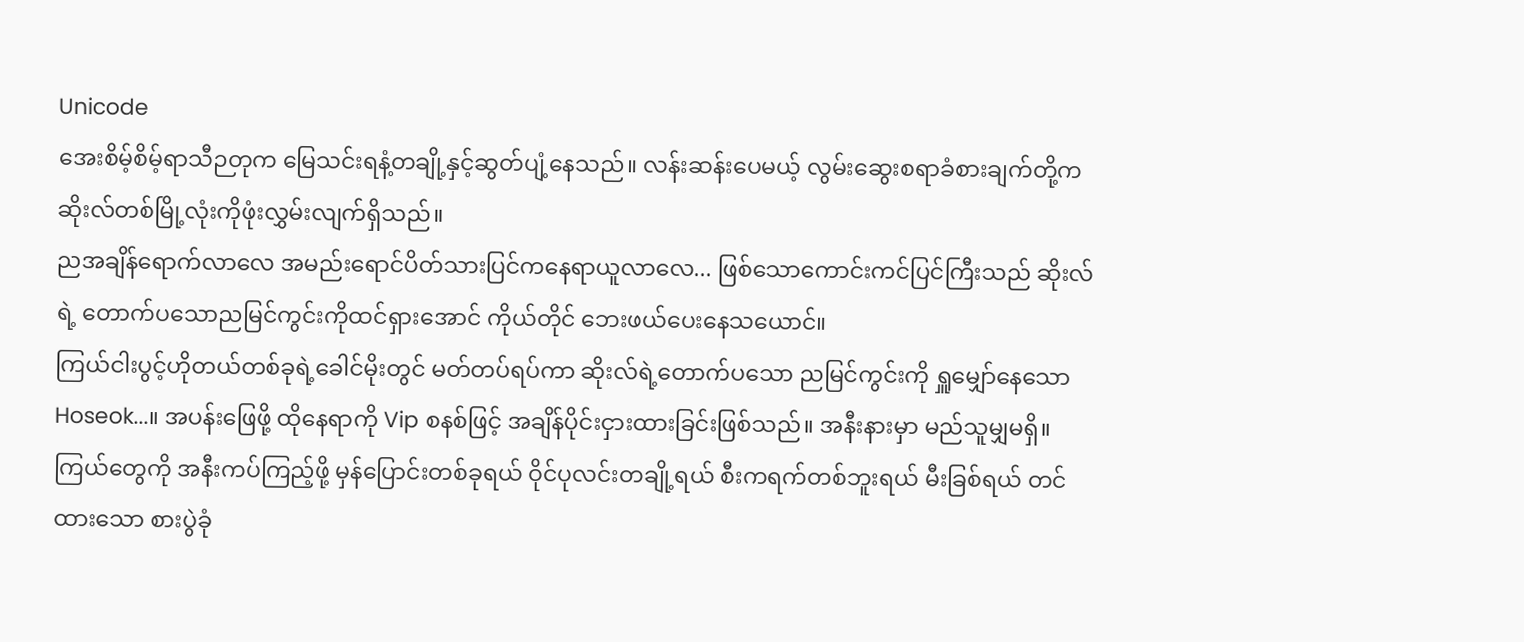Unicode
အေးစိမ့်စိမ့်ရာသီဉတုက မြေသင်းရနံ့တချို့နှင့်ဆွတ်ပျံ့နေသည်။ လန်းဆန်းပေမယ့် လွမ်းဆွေးစရာခံစားချက်တို့က ဆိုးလ်တစ်မြို့လုံးကိုဖုံးလွှမ်းလျက်ရှိသည်။
ညအချိန်ရောက်လာလေ အမည်းရောင်ပိတ်သားပြင်ကနေရာယူလာလေ... ဖြစ်သောကောင်းကင်ပြင်ကြီးသည် ဆိုးလ်ရဲ့ တောက်ပသောညမြင်ကွင်းကိုထင်ရှားအောင် ကိုယ်တိုင် ဘေးဖယ်ပေးနေသယောင်။
ကြယ်ငါးပွင့်ဟိုတယ်တစ်ခုရဲ့ခေါင်မိုးတွင် မတ်တပ်ရပ်ကာ ဆိုးလ်ရဲ့တောက်ပသော ညမြင်ကွင်းကို ရှူမျှော်နေသော Hoseok...။ အပန်းဖြေဖို့ ထိုနေရာကို Vip စနစ်ဖြင့် အချိန်ပိုင်းငှားထားခြင်းဖြစ်သည်။ အနီးနားမှာ မည်သူမျှမရှိ။ ကြယ်တွေကို အနီးကပ်ကြည့်ဖို့ မှန်ပြောင်းတစ်ခုရယ် ဝိုင်ပုလင်းတချို့ရယ် စီးကရက်တစ်ဘူးရယ် မီးခြစ်ရယ် တင်ထားသော စားပွဲခုံ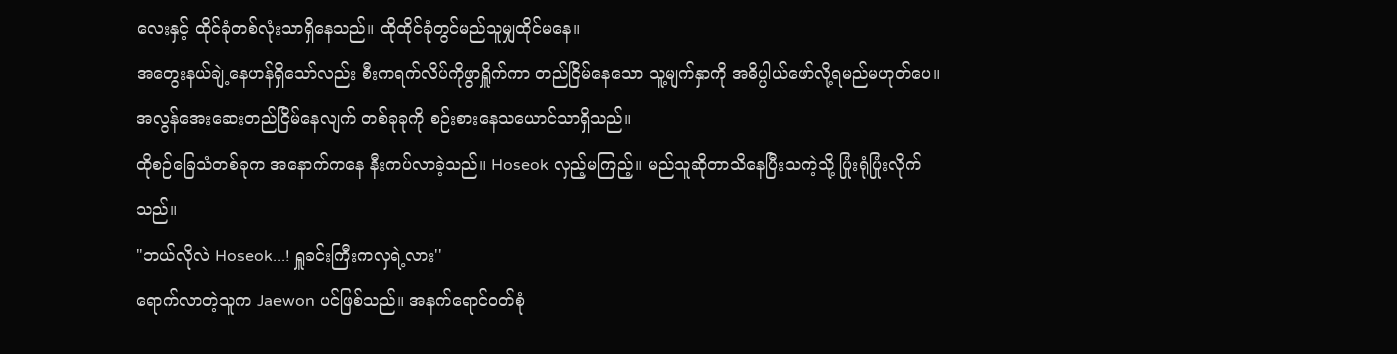လေးနှင့် ထိုင်ခုံတစ်လုံးသာရှိနေသည်။ ထိုထိုင်ခုံတွင်မည်သူမျှထိုင်မနေ။
အတွေးနယ်ချဲ့နေဟန်ရှိသော်လည်း စီးကရက်လိပ်ကိုဖွာရှိူက်ကာ တည်ငြိမ်နေသော သူ့မျက်နှာကို အဓိပ္ပါယ်ဖော်လို့ရမည်မဟုတ်ပေ။ အလွန်အေးဆေးတည်ငြိမ်နေလျက် တစ်ခုခုကို စဉ်းစားနေသယောင်သာရှိသည်။
ထိုစဉ်ခြေသံတစ်ခုက အနောက်ကနေ နီးကပ်လာခဲ့သည်။ Hoseok လှည့်မကြည့်။ မည်သူဆိုတာသိနေပြီးသကဲ့သို့ ပြုံးရုံပြုံးလိုက်သည်။
"ဘယ်လိုလဲ Hoseok...! ရှူခင်းကြီးကလှရဲ့လား''
ရောက်လာတဲ့သူက Jaewon ပင်ဖြစ်သည်။ အနက်ရောင်ဝတ်စုံ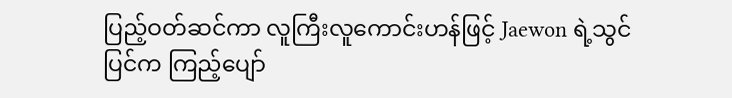ပြည့်ဝတ်ဆင်ကာ လူကြီးလူကောင်းဟန်ဖြင့် Jaewon ရဲ့သွင်ပြင်က ကြည့်ပျော်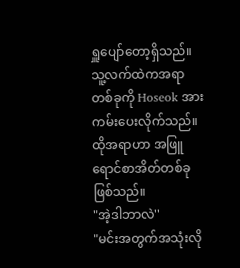ရှူပျော်တော့ရှိသည်။ သူ့လက်ထဲကအရာတစ်ခုကို Hoseok အား ကမ်းပေးလိုက်သည်။
ထိုအရာဟာ အဖြူရောင်စာအိတ်တစ်ခုဖြစ်သည်။
"အဲ့ဒါဘာလဲ''
"မင်းအတွက်အသုံးလို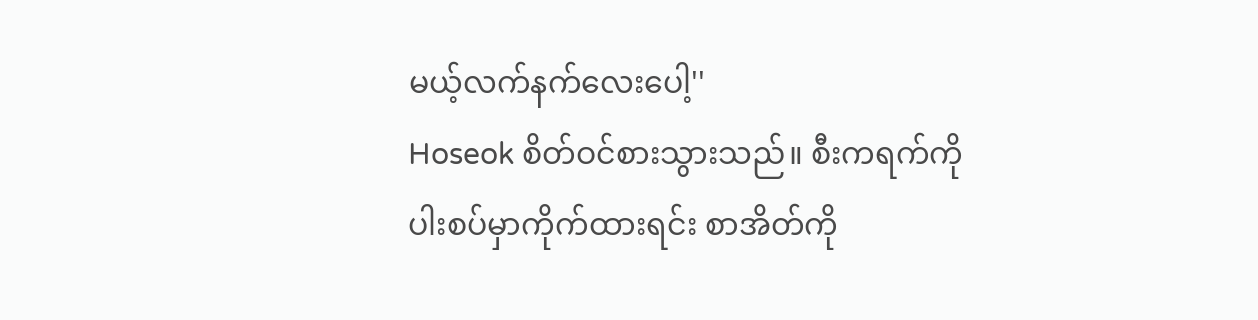မယ့်လက်နက်လေးပေါ့''
Hoseok စိတ်ဝင်စားသွားသည်။ စီးကရက်ကို ပါးစပ်မှာကိုက်ထားရင်း စာအိတ်ကို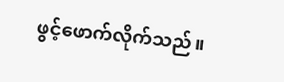ဖွင့်ဖောက်လိုက်သည်။